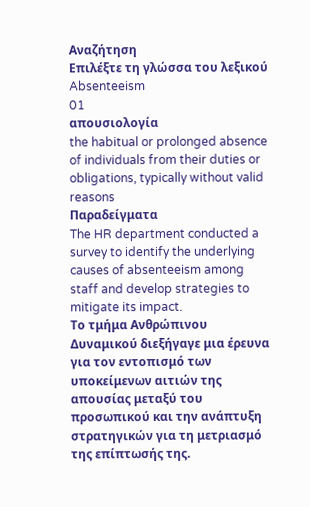Αναζήτηση
Επιλέξτε τη γλώσσα του λεξικού
Absenteeism
01
απουσιολογία
the habitual or prolonged absence of individuals from their duties or obligations, typically without valid reasons
Παραδείγματα
The HR department conducted a survey to identify the underlying causes of absenteeism among staff and develop strategies to mitigate its impact.
Το τμήμα Ανθρώπινου Δυναμικού διεξήγαγε μια έρευνα για τον εντοπισμό των υποκείμενων αιτιών της απουσίας μεταξύ του προσωπικού και την ανάπτυξη στρατηγικών για τη μετριασμό της επίπτωσής της.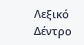Λεξικό Δέντρο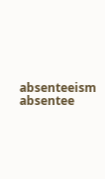absenteeism
absentee